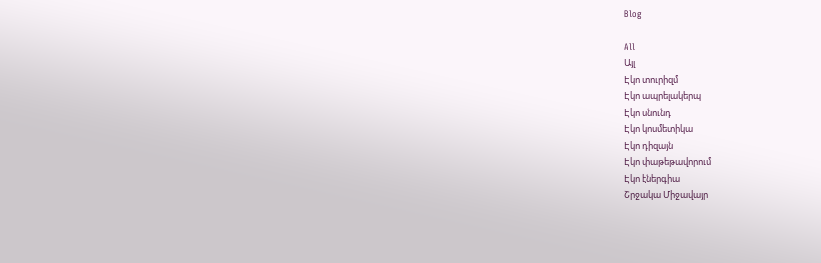Blog

All
Այլ
Էկո տուրիզմ
Էկո ապրելակերպ
Էկո սնունդ
Էկո կոսմետիկա
Էկո դիզայն
Էկո փաթեթավորում
Էկո էներգիա
Շրջակա Միջավայր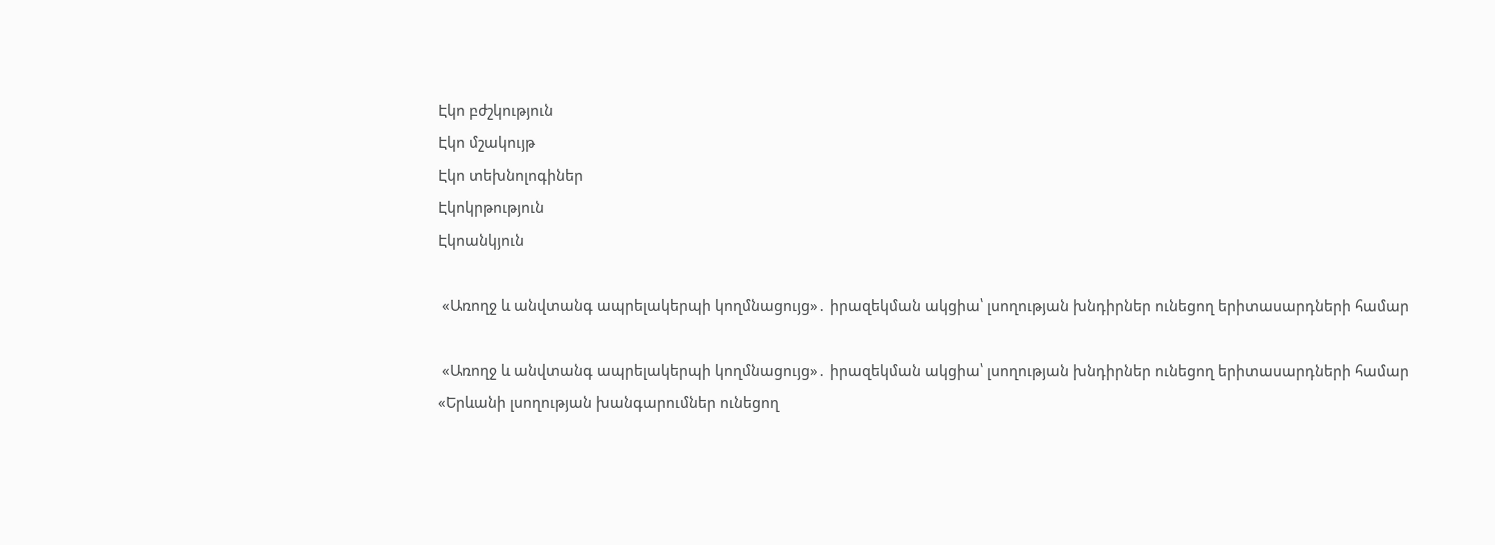Էկո բժշկություն
Էկո մշակույթ
Էկո տեխնոլոգիներ
Էկոկրթություն
Էկոանկյուն

 «Առողջ և անվտանգ ապրելակերպի կողմնացույց»․ իրազեկման ակցիա՝ լսողության խնդիրներ ունեցող երիտասարդների համար

 «Առողջ և անվտանգ ապրելակերպի կողմնացույց»․ իրազեկման ակցիա՝ լսողության խնդիրներ ունեցող երիտասարդների համար
«Երևանի լսողության խանգարումներ ունեցող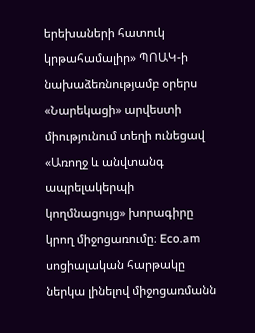երեխաների հատուկ կրթահամալիր» ՊՈԱԿ-ի նախաձեռնությամբ օրերս «Նարեկացի» արվեստի միությունում տեղի ունեցավ «Առողջ և անվտանգ ապրելակերպի կողմնացույց» խորագիրը կրող միջոցառումը։ Eco.am սոցիալական հարթակը ներկա լինելով միջոցառմանն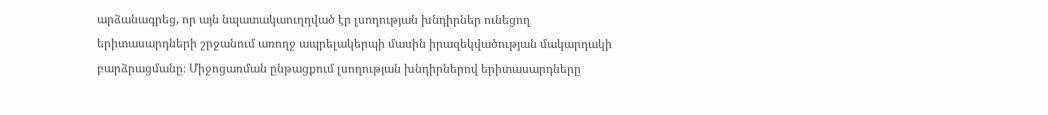արձանագրեց, որ այն նպատակաուղղված էր լսողության խնդիրներ ունեցող երիտասարդների շրջանում առողջ ապրելակերպի մասին իրազեկվածության մակարդակի բարձրացմանը։ Միջոցառման ընթացքում լսողության խնդիրներով երիտասարդները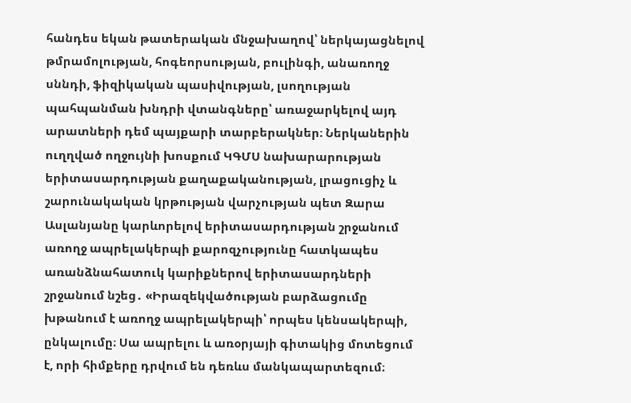հանդես եկան թատերական մնջախաղով՝ ներկայացնելով թմրամոլության, հոգեորսության, բուլինգի, անառողջ սննդի, ֆիզիկական պասիվության, լսողության պահպանման խնդրի վտանգները՝ առաջարկելով այդ արատների դեմ պայքարի տարբերակներ։ Ներկաներին ուղղված ողջույնի խոսքում ԿԳՄՍ նախարարության երիտասարդության քաղաքականության, լրացուցիչ և շարունակական կրթության վարչության պետ Զարա Ասլանյանը կարևորելով երիտասարդության շրջանում առողջ ապրելակերպի քարոզչությունը հատկապես առանձնահատուկ կարիքներով երիտասարդների շրջանում նշեց․ «Իրազեկվածության բարձացումը խթանում է առողջ ապրելակերպի՝ որպես կենսակերպի, ընկալումը։ Սա ապրելու և առօրյայի գիտակից մոտեցում է, որի հիմքերը դրվում են դեռևս մանկապարտեզում։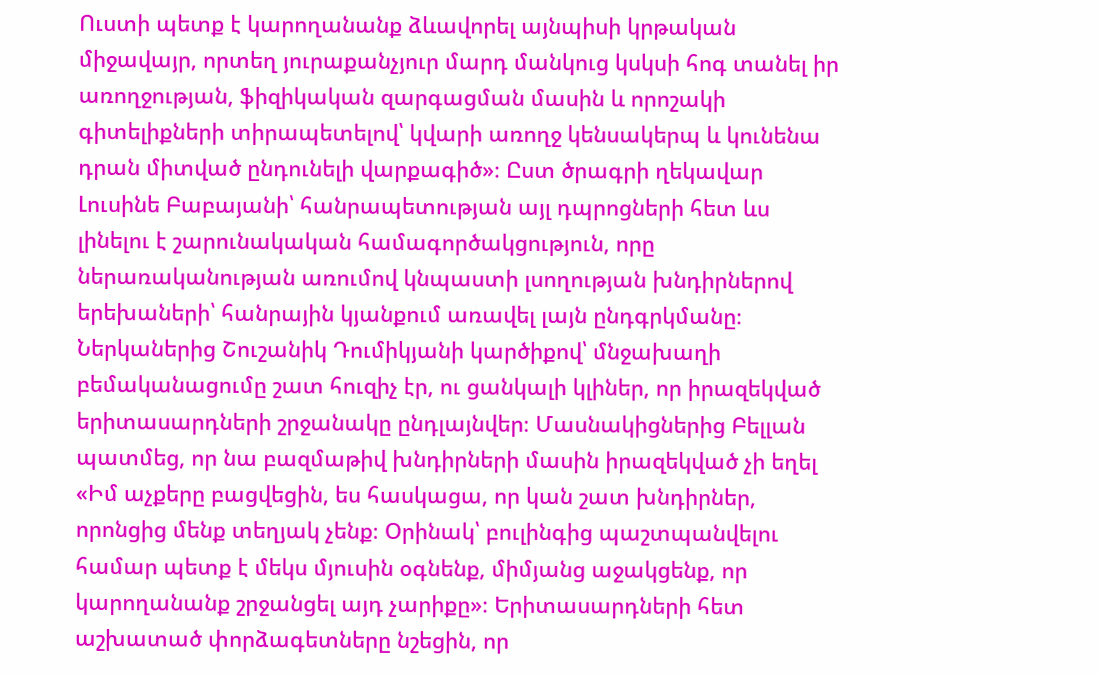Ուստի պետք է կարողանանք ձևավորել այնպիսի կրթական միջավայր, որտեղ յուրաքանչյուր մարդ մանկուց կսկսի հոգ տանել իր առողջության, ֆիզիկական զարգացման մասին և որոշակի գիտելիքների տիրապետելով՝ կվարի առողջ կենսակերպ և կունենա դրան միտված ընդունելի վարքագիծ»։ Ըստ ծրագրի ղեկավար Լուսինե Բաբայանի՝ հանրապետության այլ դպրոցների հետ ևս լինելու է շարունակական համագործակցություն, որը ներառականության առումով կնպաստի լսողության խնդիրներով երեխաների՝ հանրային կյանքում առավել լայն ընդգրկմանը։ Ներկաներից Շուշանիկ Դումիկյանի կարծիքով՝ մնջախաղի բեմականացումը շատ հուզիչ էր, ու ցանկալի կլիներ, որ իրազեկված երիտասարդների շրջանակը ընդլայնվեր։ Մասնակիցներից Բելլան պատմեց, որ նա բազմաթիվ խնդիրների մասին իրազեկված չի եղել «Իմ աչքերը բացվեցին, ես հասկացա, որ կան շատ խնդիրներ, որոնցից մենք տեղյակ չենք։ Օրինակ՝ բուլինգից պաշտպանվելու համար պետք է մեկս մյուսին օգնենք, միմյանց աջակցենք, որ կարողանանք շրջանցել այդ չարիքը»։ Երիտասարդների հետ աշխատած փորձագետները նշեցին, որ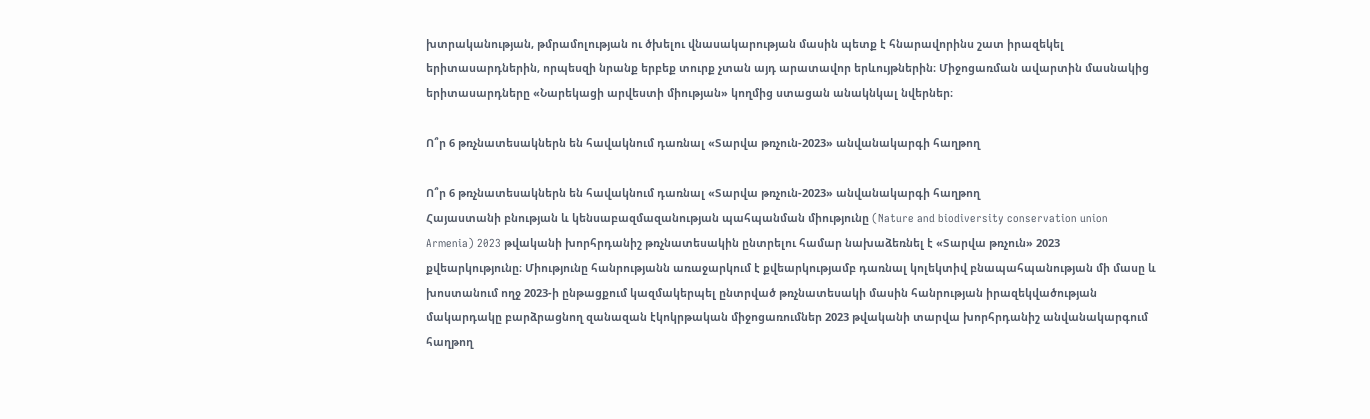խտրականության, թմրամոլության ու ծխելու վնասակարության մասին պետք է հնարավորինս շատ իրազեկել երիտասարդներին, որպեսզի նրանք երբեք տուրք չտան այդ արատավոր երևույթներին։ Միջոցառման ավարտին մասնակից երիտասարդները «Նարեկացի արվեստի միության» կողմից ստացան անակնկալ նվերներ։

Ո՞ր 6 թռչնատեսակներն են հավակնում դառնալ «Տարվա թռչուն-2023» անվանակարգի հաղթող

Ո՞ր 6 թռչնատեսակներն են հավակնում դառնալ «Տարվա թռչուն-2023» անվանակարգի հաղթող
Հայաստանի բնության և կենսաբազմազանության պահպանման միությունը (Nature and biodiversity conservation union Armenia) 2023 թվականի խորհրդանիշ թռչնատեսակին ընտրելու համար նախաձեռնել է «Տարվա թռչուն» 2023 քվեարկությունը։ Միությունը հանրությանն առաջարկում է քվեարկությամբ դառնալ կոլեկտիվ բնապահպանության մի մասը և խոստանում ողջ 2023-ի ընթացքում կազմակերպել ընտրված թռչնատեսակի մասին հանրության իրազեկվածության մակարդակը բարձրացնող զանազան էկոկրթական միջոցառումներ 2023 թվականի տարվա խորհրդանիշ անվանակարգում հաղթող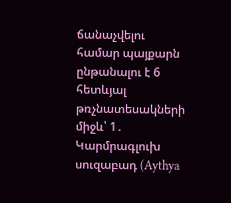ճանաչվելու համար պայքարն ընթանալու է 6 հետևյալ թռչնատեսակների միջև՝ 1․ Կարմրագլուխ սուզաբադ (Aythya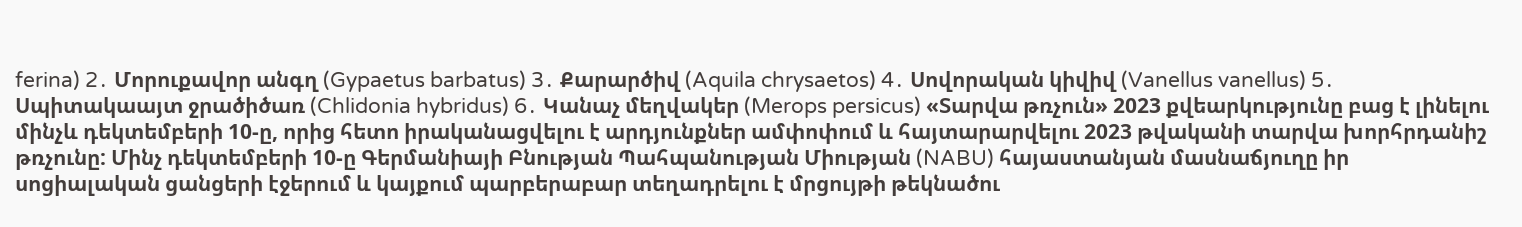ferina) 2․ Մորուքավոր անգղ (Gypaetus barbatus) 3․ Քարարծիվ (Aquila chrysaetos) 4․ Սովորական կիվիվ (Vanellus vanellus) 5․ Սպիտակաայտ ջրածիծառ (Chlidonia hybridus) 6․ Կանաչ մեղվակեր (Merops persicus) «Տարվա թռչուն» 2023 քվեարկությունը բաց է լինելու մինչև դեկտեմբերի 10-ը, որից հետո իրականացվելու է արդյունքներ ամփոփում և հայտարարվելու 2023 թվականի տարվա խորհրդանիշ թռչունը: Մինչ դեկտեմբերի 10-ը Գերմանիայի Բնության Պահպանության Միության (NABU) հայաստանյան մասնաճյուղը իր սոցիալական ցանցերի էջերում և կայքում պարբերաբար տեղադրելու է մրցույթի թեկնածու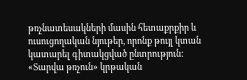թռչնատեսակների մասին հետաքրքիր և ուսուցողական նյութեր, որոնք թույլ կտան կատարել գիտակցված ընտրություն: «Տարվա թռչուն» կրթական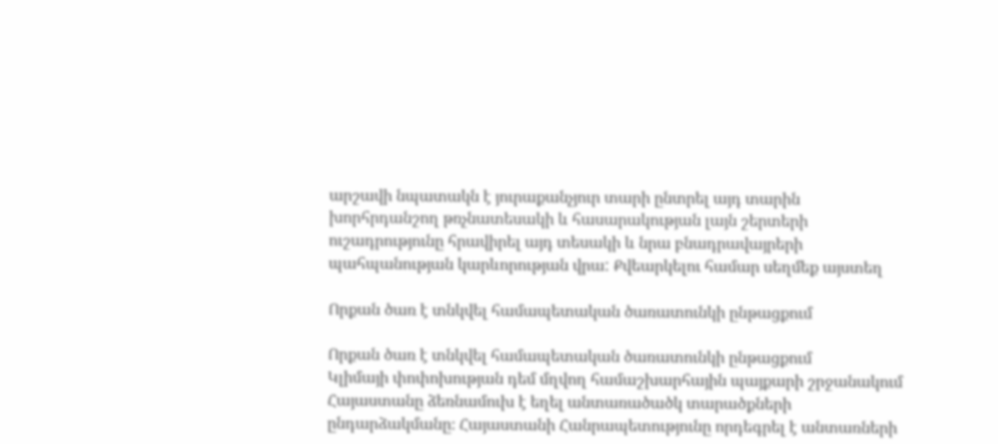արշավի նպատակն է յուրաքանչյուր տարի ընտրել այդ տարին խորհրդանշող թռչնատեսակի և հասարակության լայն շերտերի ուշադրությունը հրավիրել այդ տեսակի և նրա բնադրավայրերի պահպանության կարևորության վրա: Քվեարկելու համար սեղմեք այստեղ

Որքան ծառ է տնկվել համապետական ծառատունկի ընթացքում

Որքան ծառ է տնկվել համապետական ծառատունկի ընթացքում
Կլիմայի փոփոխության դեմ մղվող համաշխարհային պայքարի շրջանակում Հայաստանը ձեռնամուխ է եղել անտառածածկ տարածքների ընդարձակմանը։ Հայաստանի Հանրապետությունը որդեգրել է անտառների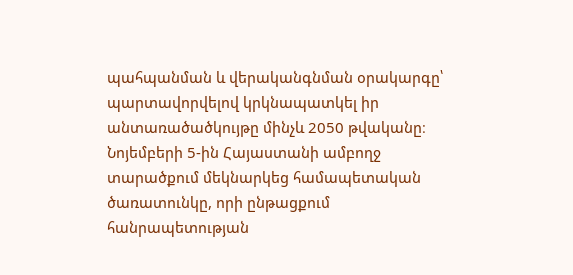պահպանման և վերականգնման օրակարգը՝ պարտավորվելով կրկնապատկել իր անտառածածկույթը մինչև 2050 թվականը։ Նոյեմբերի 5-ին Հայաստանի ամբողջ տարածքում մեկնարկեց համապետական ծառատունկը, որի ընթացքում հանրապետության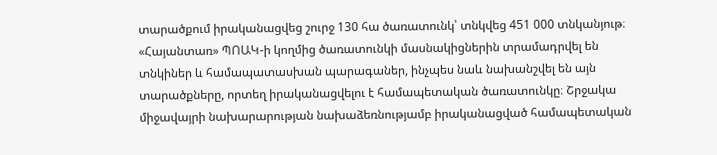տարածքում իրականացվեց շուրջ 130 հա ծառատունկ՝ տնկվեց 451 000 տնկանյութ։ «Հայանտառ» ՊՈԱԿ-ի կողմից ծառատունկի մասնակիցներին տրամադրվել են տնկիներ և համապատասխան պարագաներ, ինչպես նաև նախանշվել են այն տարածքները, որտեղ իրականացվելու է համապետական ծառատունկը։ Շրջակա միջավայրի նախարարության նախաձեռնությամբ իրականացված համապետական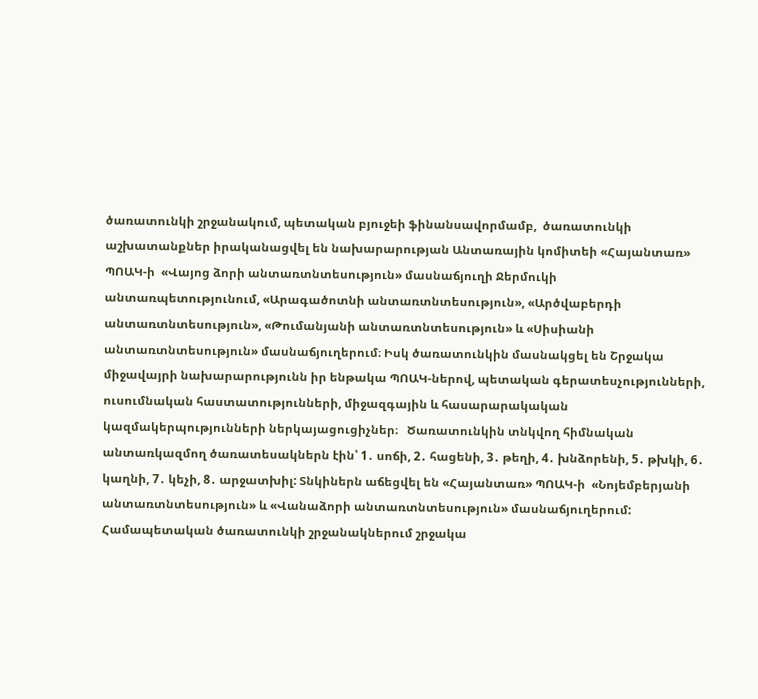ծառատունկի շրջանակում, պետական բյուջեի ֆինանսավորմամբ,  ծառատունկի աշխատանքներ իրականացվել են նախարարության Անտառային կոմիտեի «Հայանտառ» ՊՈԱԿ-ի  «Վայոց ձորի անտառտնտեսություն» մասնաճյուղի Ջերմուկի անտառպետությունում, «Արագածոտնի անտառտնտեսություն», «Արծվաբերդի անտառտնտեսություն», «Թումանյանի անտառտնտեսություն» և «Սիսիանի անտառտնտեսություն» մասնաճյուղերում։ Իսկ ծառատունկին մասնակցել են Շրջակա միջավայրի նախարարությունն իր ենթակա ՊՈԱԿ-ներով, պետական գերատեսչությունների, ուսումնական հաստատությունների, միջազգային և հասարարակական կազմակերպությունների ներկայացուցիչներ։   Ծառատունկին տնկվող հիմնական անտառկազմող ծառատեսակներն էին՝ 1․ սոճի, 2․ հացենի, 3․ թեղի, 4․ խնձորենի, 5․ թխկի, 6․ կաղնի, 7․ կեչի, 8․ արջատխիլ: Տնկիներն աճեցվել են «Հայանտառ» ՊՈԱԿ-ի  «Նոյեմբերյանի անտառտնտեսություն» և «Վանաձորի անտառտնտեսություն» մասնաճյուղերում: Համապետական ծառատունկի շրջանակներում շրջակա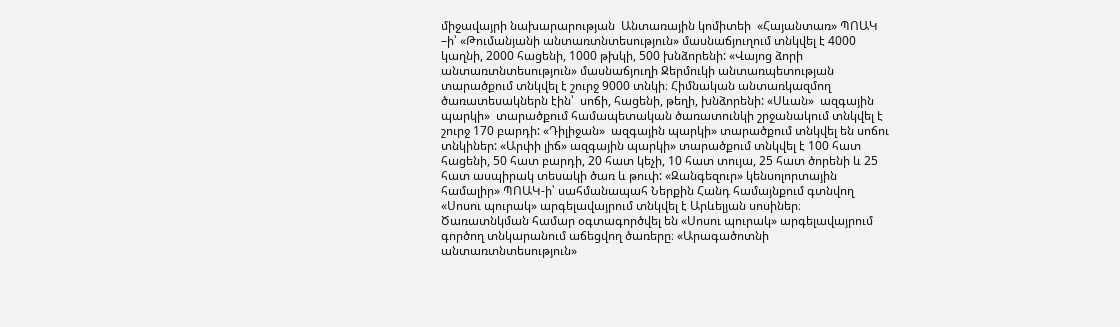միջավայրի նախարարության  Անտառային կոմիտեի  «Հայանտառ» ՊՈԱԿ –ի՝ «Թումանյանի անտառտնտեսություն» մասնաճյուղում տնկվել է 4000 կաղնի, 2000 հացենի, 1000 թխկի, 500 խնձորենի: «Վայոց ձորի անտառտնտեսություն» մասնաճյուղի Ջերմուկի անտառպետության տարածքում տնկվել է շուրջ 9000 տնկի։ Հիմնական անտառկազմող ծառատեսակներն էին՝  սոճի, հացենի, թեղի, խնձորենի: «Սևան»  ազգային պարկի»  տարածքում համապետական ծառատունկի շրջանակում տնկվել է շուրջ 170 բարդի: «Դիլիջան»  ազգային պարկի» տարածքում տնկվել են սոճու տնկիներ: «Արփի լիճ» ազգային պարկի» տարածքում տնկվել է 100 հատ հացենի, 50 հատ բարդի, 20 հատ կեչի, 10 հատ տույա, 25 հատ ծորենի և 25 հատ ասպիրակ տեսակի ծառ և թուփ: «Զանգեզուր» կենսոլորտային համալիր» ՊՈԱԿ-ի՝ սահմանապահ Ներքին Հանդ համայնքում գտնվող «Սոսու պուրակ» արգելավայրում տնկվել է Արևելյան սոսիներ։ Ծառատնկման համար օգտագործվել են «Սոսու պուրակ» արգելավայրում գործող տնկարանում աճեցվող ծառերը։ «Արագածոտնի անտառտնտեսություն»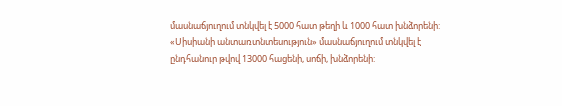մասնաճյուղում տնկվել է 5000 հատ թեղի և 1000 հատ խնձորենի: «Սիսիանի անտառտնտեսություն» մասնաճյուղում տնկվել է ընդհանուր թվով 13000 հացենի, սոճի, խնձորենի: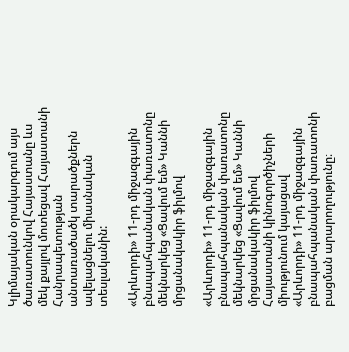Կլիմայական օրակարգում այս  ծառատունկով Հայաստանը ևս մեկ քայլով մոտեցավ Հայաստանի Հանրապետության անտառածածկ տարածքներն ավելացնելու միասնական տեսլականին:

«Արևորդի» 11-րդ միջազգային բնապահպանական փառատոնը մեկնարկեց «Ցավում եմ» Կաննի մրցանակակիր ֆիլմով

«Արևորդի» 11-րդ միջազգային բնապահպանական փառատոնը մեկնարկեց «Ցավում եմ» Կաննի մրցանակակիր ֆիլմով
Հայաստանի կինոգործիչների միությունում կայացավ «Արևորդի» 11-րդ միջազգային բնապահպանական փառատոնի բացման արարողությունը։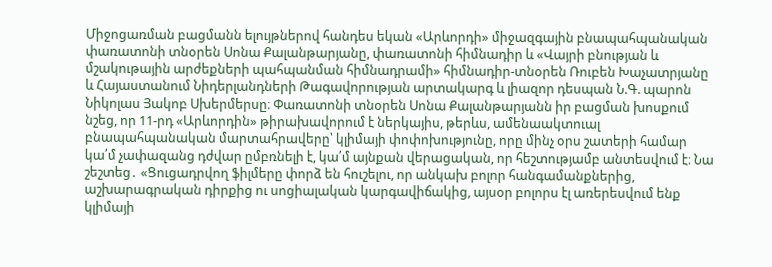Միջոցառման բացմանն ելույթներով հանդես եկան «Արևորդի» միջազգային բնապահպանական փառատոնի տնօրեն Սոնա Քալանթարյանը, փառատոնի հիմնադիր և «Վայրի բնության և մշակութային արժեքների պահպանման հիմնադրամի» հիմնադիր-տնօրեն Ռուբեն Խաչատրյանը և Հայաստանում Նիդերլանդների Թագավորության արտակարգ և լիազոր դեսպան Ն.Գ. պարոն Նիկոլաս Յակոբ Սխերմերսը։ Փառատոնի տնօրեն Սոնա Քալանթարյանն իր բացման խոսքում նշեց, որ 11-րդ «Արևորդին» թիրախավորում է ներկայիս, թերևս, ամենաակտուալ բնապահպանական մարտահրավերը՝ կլիմայի փոփոխությունը, որը մինչ օրս շատերի համար կա՛մ չափազանց դժվար ըմբռնելի է, կա՛մ այնքան վերացական, որ հեշտությամբ անտեսվում է։ Նա շեշտեց․ «Ցուցադրվող ֆիլմերը փորձ են հուշելու, որ անկախ բոլոր հանգամանքներից, աշխարագրական դիրքից ու սոցիալական կարգավիճակից, այսօր բոլորս էլ առերեսվում ենք կլիմայի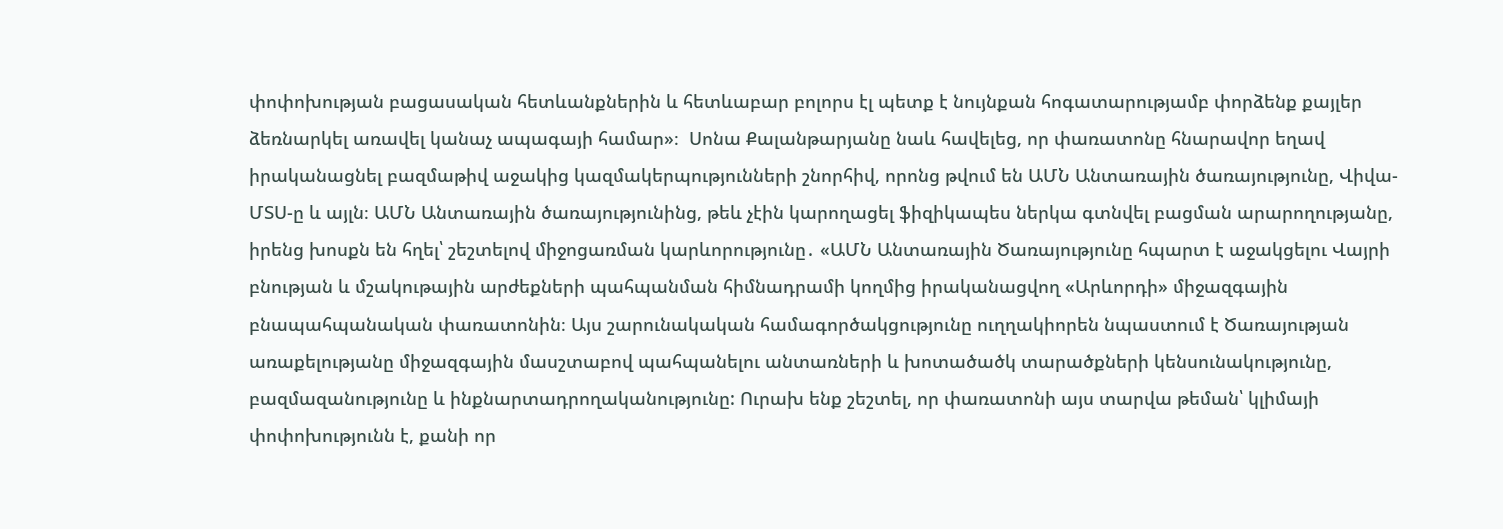փոփոխության բացասական հետևանքներին և հետևաբար բոլորս էլ պետք է նույնքան հոգատարությամբ փորձենք քայլեր ձեռնարկել առավել կանաչ ապագայի համար»։  Սոնա Քալանթարյանը նաև հավելեց, որ փառատոնը հնարավոր եղավ իրականացնել բազմաթիվ աջակից կազմակերպությունների շնորհիվ, որոնց թվում են ԱՄՆ Անտառային ծառայությունը, Վիվա-ՄՏՍ-ը և այլն։ ԱՄՆ Անտառային ծառայությունինց, թեև չէին կարողացել ֆիզիկապես ներկա գտնվել բացման արարողությանը, իրենց խոսքն են հղել՝ շեշտելով միջոցառման կարևորությունը․ «ԱՄՆ Անտառային Ծառայությունը հպարտ է աջակցելու Վայրի բնության և մշակութային արժեքների պահպանման հիմնադրամի կողմից իրականացվող «Արևորդի» միջազգային բնապահպանական փառատոնին։ Այս շարունակական համագործակցությունը ուղղակիորեն նպաստում է Ծառայության առաքելությանը միջազգային մասշտաբով պահպանելու անտառների և խոտածածկ տարածքների կենսունակությունը, բազմազանությունը և ինքնարտադրողականությունը: Ուրախ ենք շեշտել, որ փառատոնի այս տարվա թեման՝ կլիմայի փոփոխությունն է, քանի որ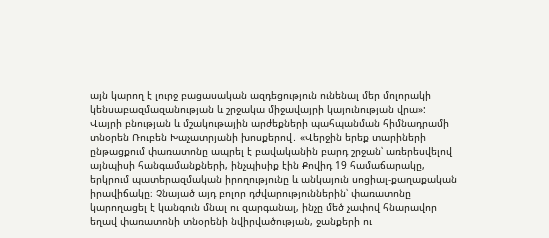այն կարող է լուրջ բացասական ազդեցություն ունենալ մեր մոլորակի կենսաբազմազանության և շրջակա միջավայրի կայունության վրա»: Վայրի բնության և մշակութային արժեքների պահպանման հիմնադրամի տնօրեն Ռուբեն Խաչատրյանի խոսքերով․ «Վերջին երեք տարիների ընթացքում փառատոնը ապրել է բավականին բարդ շրջան՝ առերեսվելով այնպիսի հանգամանքների, ինչպիսիք էին Քովիդ 19 համաճարակը, երկրում պատերազմական իրողությունը և անկայուն սոցիալ-քաղաքական իրավիճակը։ Չնայած այդ բոլոր դժվարություններին՝ փառատոնը կարողացել է կանգուն մնալ ու զարգանալ, ինչը մեծ չափով հնարավոր եղավ փառատոնի տնօրենի նվիրվածության, ջանքերի ու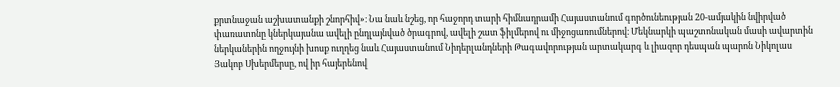քրտնաջան աշխատանքի շնորհիվ»։ Նա նաև նշեց, որ հաջորդ տարի հիմնադրամի Հայաստանում գործունեության 20-ամյակին նվիրված փառատոնը կներկայանա ավելի ընդլայնված ծրագրով, ավելի շատ ֆիլմերով ու միջոցառումներով։ Մեկնարկի պաշտոնական մասի ավարտին ներկաներին ողջույնի խոսք ուղղեց նաև Հայաստանում Նիդերլանդների Թագավորության արտակարգ և լիազոր դեսպան պարոն Նիկոլաս Յակոբ Սխերմերսը, ով իր հայերենով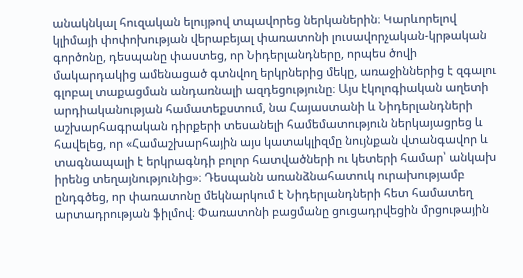անակնկալ հուզական ելույթով տպավորեց ներկաներին։ Կարևորելով կլիմայի փոփոխության վերաբեյալ փառատոնի լուսավորչական-կրթական գործոնը, դեսպանը փաստեց, որ Նիդերլանդները, որպես ծովի մակարդակից ամենացած գտնվող երկրներից մեկը, առաջիններից է զգալու գլոբալ տաքացման անդառնալի ազդեցությունը։ Այս էկոլոգիական աղետի արդիականության համատեքստում, նա Հայաստանի և Նիդերլանդների աշխարհագրական դիրքերի տեսանելի համեմատություն ներկայացրեց և հավելեց, որ «Համաշխարհային այս կատակլիզմը նույնքան վտանգավոր և տագնապալի է երկրագնդի բոլոր հատվածների ու կետերի համար՝ անկախ իրենց տեղայնությունից»։ Դեսպանն առանձնահատուկ ուրախությամբ ընդգծեց, որ փառատոնը մեկնարկում է Նիդերլանդների հետ համատեղ արտադրության ֆիլմով։ Փառատոնի բացմանը ցուցադրվեցին մրցութային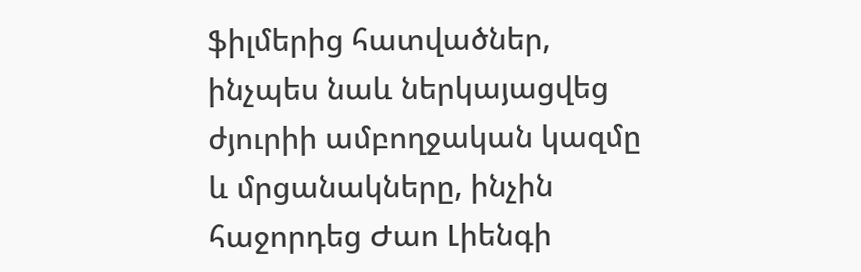ֆիլմերից հատվածներ, ինչպես նաև ներկայացվեց ժյուրիի ամբողջական կազմը և մրցանակները, ինչին հաջորդեց Ժաո Լիենգի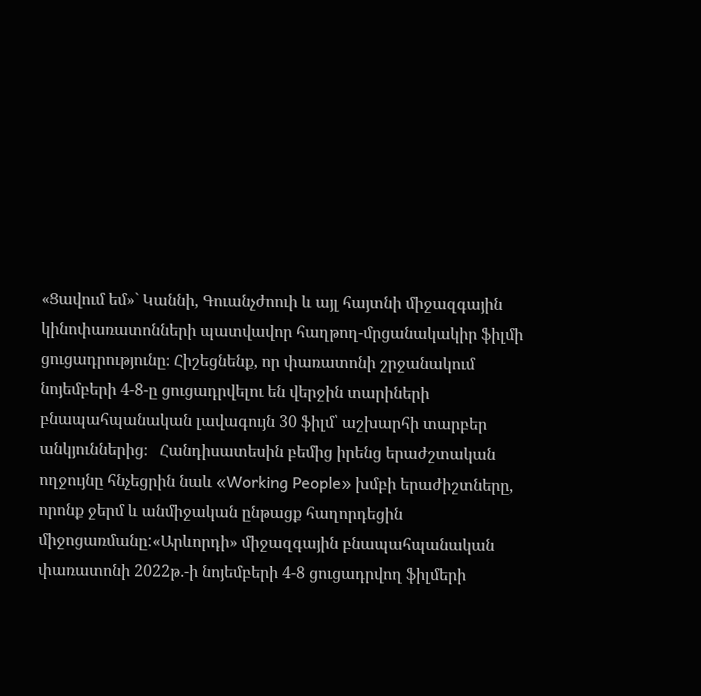«Ցավում եմ»` Կաննի, Գուանչժոուի և այլ հայտնի միջազգային կինոփառատոնների պատվավոր հաղթող-մրցանակակիր ֆիլմի ցուցադրությունը։ Հիշեցնենք, որ փառատոնի շրջանակում նոյեմբերի 4-8-ը ցուցադրվելու են վերջին տարիների բնապահպանական լավագույն 30 ֆիլմ՝ աշխարհի տարբեր անկյուններից։   Հանդիսատեսին բեմից իրենց երաժշտական ողջույնը հնչեցրին նաև «Working People» խմբի երաժիշտները, որոնք ջերմ և անմիջական ընթացք հաղորդեցին միջոցառմանը:«Արևորդի» միջազգային բնապահպանական փառատոնի 2022թ․-ի նոյեմբերի 4-8 ցուցադրվող ֆիլմերի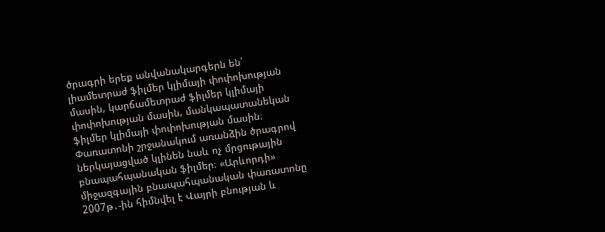ծրագրի երեք անվանակարգերն են՝ լիամետրաժ ֆիլմեր կլիմայի փոփոխության մասին, կարճամետրաժ ֆիլմեր կլիմայի փոփոխության մասին, մանկապատանեկան ֆիլմեր կլիմայի փոփոխության մասին։ Փառատոնի շրջանակում առանձին ծրագրով ներկայացված կլինեն նաև ոչ մրցութային բնապահպանական ֆիլմեր։ «Արևորդի» միջազգային բնապահպանական փառատոնը 2007թ․-ին հիմնվել է Վայրի բնության և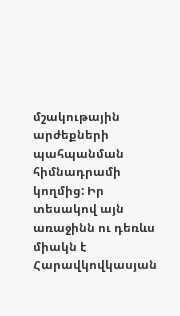մշակութային արժեքների պահպանման հիմնադրամի կողմից: Իր տեսակով այն առաջինն ու դեռևս միակն է Հարավկովկասյան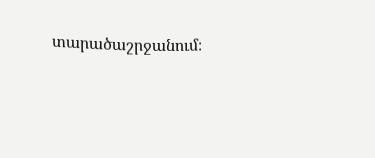տարածաշրջանում։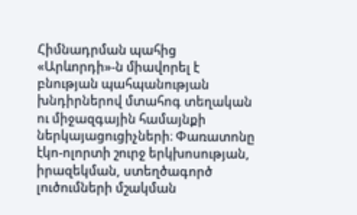Հիմնադրման պահից «Արևորդի»-ն միավորել է բնության պահպանության խնդիրներով մտահոգ տեղական ու միջազգային համայնքի ներկայացուցիչների։ Փառատոնը էկո-ոլորտի շուրջ երկխոսության, իրազեկման, ստեղծագործ լուծումների մշակման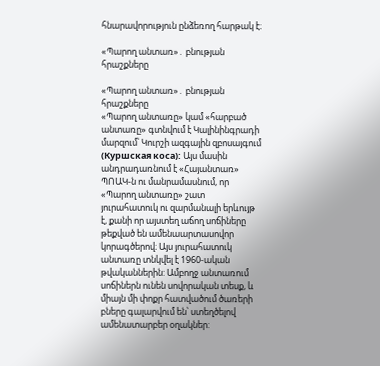հնարավորություն ընձեռող հարթակ է։

«Պարող անտառ»․ բնության հրաշքները

«Պարող անտառ»․ բնության հրաշքները
«Պարող անտառը» կամ «հարբած անտառը» գտնվում է Կալինինգրադի մարզում՝ Կուրշի ազգային զբոսայգում (Куршская коса): Այս մասին անդրադառնում է «Հայանտառ» ՊՈԱԿ-ն ու մանրամասնում, որ «Պարող անտառը» շատ յուրահատուկ ու զարմանալի երևույթ է, քանի որ այստեղ աճող սոճիները թեքված են ամենաարտասովոր կորագծերով։ Այս յուրահատուկ անտառը տնկվել է 1960-ական թվականներին: Ամբողջ անտառում սոճիներն ունեն սովորական տեսք, և միայն մի փոքր հատվածում ծառերի բները գալարվում են՝ ստեղծելով ամենատարբեր օղակներ: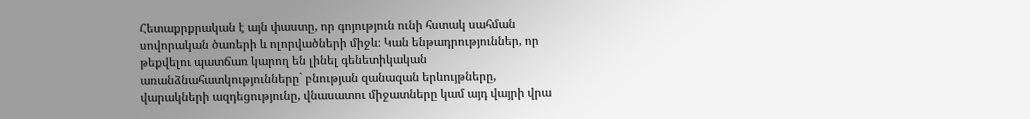Հետաքրքրական է այն փաստը, որ գոյություն ունի հստակ սահման սովորական ծառերի և ոլորվածների միջև։ Կան ենթադրություններ, որ թեքվելու պատճառ կարող են լինել գենետիկական առանձնահատկությունները` բնության զանազան երևույթները, վարակների ազդեցությունը, վնասատու միջատները կամ այդ վայրի վրա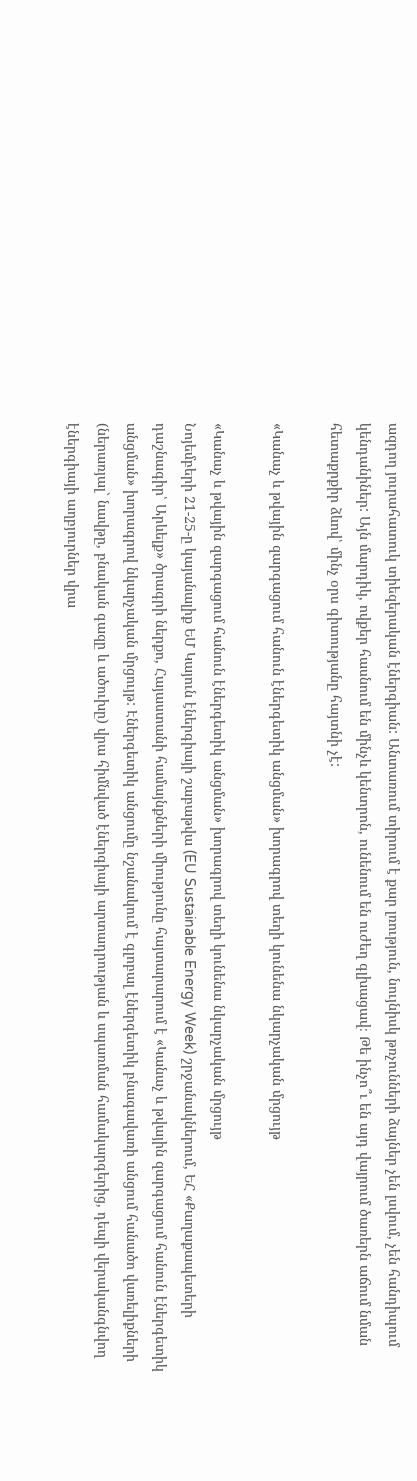ազդող յուրահատուկ տիեզերական էներգիան: Անտառում տիրում է քար լռություն, նույնիսկ թռչունների ձայներ չեն լսվում, չեն հանդիպում կենդանիներ: Այն մարդիկ, ովքեր հասնում են մինչև կենտրոն, ունենում են ուժեղ գլխացավ։ Թե ինչո՞ւ են այդ վայրում ծառերն աճում նման հետաքրքիր ձևով՝ մինչ օրս գիտությանը հայտնի չէ:

«Կանաչ և թվային զարգացում հանուն էներգետիկ անցման» խորագրով տեղի կունենա նկարչական մրցույթ

«Կանաչ և թվային զարգացում հանուն էներգետիկ անցման» խորագրով տեղի կունենա նկարչական մրցույթ
Նոյեմբերի 21-25-ը կայանալիք ԵՄ Կայուն էներգիայի շաբաթվա (EU Sustainable Energy Week) շրջանակներում, ԵՀ «Քաղաքապետերի դաշնագիր՝ Արևելք» ծրագրի ներքո, Հայաստանի համայնքների միությունը հայտարարում է «Կանաչ և թվային զարգացում հանուն էներգետիկ անցման» խորագրով նկարչական մրցույթ: Էներգետիկ անցումը նշանակում է գլոբալ էներգետիկ բնագավառի անցում հանածո վառելիքների (ներառյալ` նավթը, բնական գազը և ածուխը) վրա հիմնված էներգիայի արտադրության և սպառման համակարգերից, դեպի վերականգնվող էներգիայի աղբյուրներ վրա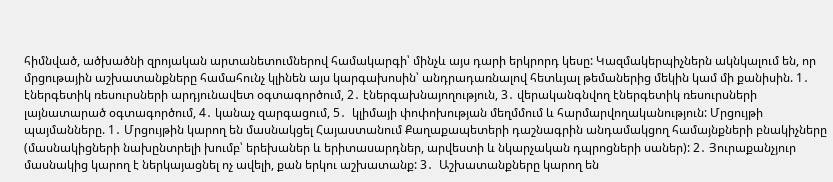հիմնված, ածխածնի զրոյական արտանետումներով համակարգի՝ մինչև այս դարի երկրորդ կեսը: Կազմակերպիչներն ակնկալում են, որ մրցութային աշխատանքները համահունչ կլինեն այս կարգախոսին՝ անդրադառնալով հետևյալ թեմաներից մեկին կամ մի քանիսին. 1․ էներգետիկ ռեսուրսների արդյունավետ օգտագործում, 2․ էներգախնայողություն, 3․ վերականգնվող էներգետիկ ռեսուրսների լայնատարած օգտագործում, 4․ կանաչ զարգացում, 5․  կլիմայի փոփոխության մեղմմում և հարմարվողականություն: Մրցույթի պայմանները. 1․ Մրցույթին կարող են մասնակցել Հայաստանում Քաղաքապետերի դաշնագրին անդամակցող համայնքների բնակիչները (մասնակիցների նախընտրելի խումբ՝ երեխաներ և երիտասարդներ, արվեստի և նկարչական դպրոցների սաներ): 2․ Յուրաքանչյուր մասնակից կարող է ներկայացնել ոչ ավելի, քան երկու աշխատանք: 3․  Աշխատանքները կարող են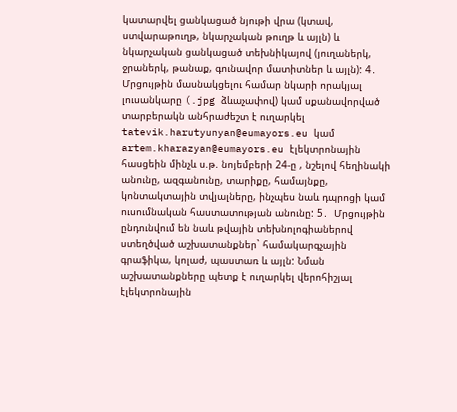կատարվել ցանկացած նյութի վրա (կտավ, ստվարաթուղթ, նկարչական թուղթ և այլն) և նկարչական ցանկացած տեխնիկայով (յուղաներկ, ջրաներկ, թանաք, գունավոր մատիտներ և այլն): 4․ Մրցույթին մասնակցելու համար նկարի որակյալ լուսանկարը (.jpg ձևաչափով) կամ սքանավորված տարբերակն անհրաժեշտ է ուղարկել tatevik.harutyunyan@eumayors.eu կամ artem.kharazyan@eumayors.eu էլեկտրոնային հասցեին մինչև ս.թ. նոյեմբերի 24-ը , նշելով հեղինակի անունը, ազգանունը, տարիքը, համայնքը, կոնտակտային տվյալները, ինչպես նաև դպրոցի կամ ուսումնական հաստատության անունը: 5․  Մրցույթին ընդունվում են նաև թվային տեխնոլոգիաներով ստեղծված աշխատանքներ` համակարգչային գրաֆիկա, կոլաժ, պաստառ և այլն: Նման աշխատանքները պետք է ուղարկել վերոհիշյալ էլեկտրոնային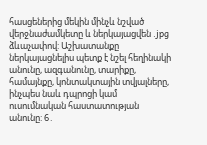հասցեներից մեկին մինչև նշված վերջնաժամկետը և ներկայացվեն .jpg ձևաչափով: Աշխատանքը ներկայացնելիս պետք է նշել հեղինակի անունը, ազգանունը, տարիքը, համայնքը, կոնտակտային տվյալները, ինչպես նաև դպրոցի կամ ուսումնական հաստատության անունը: 6․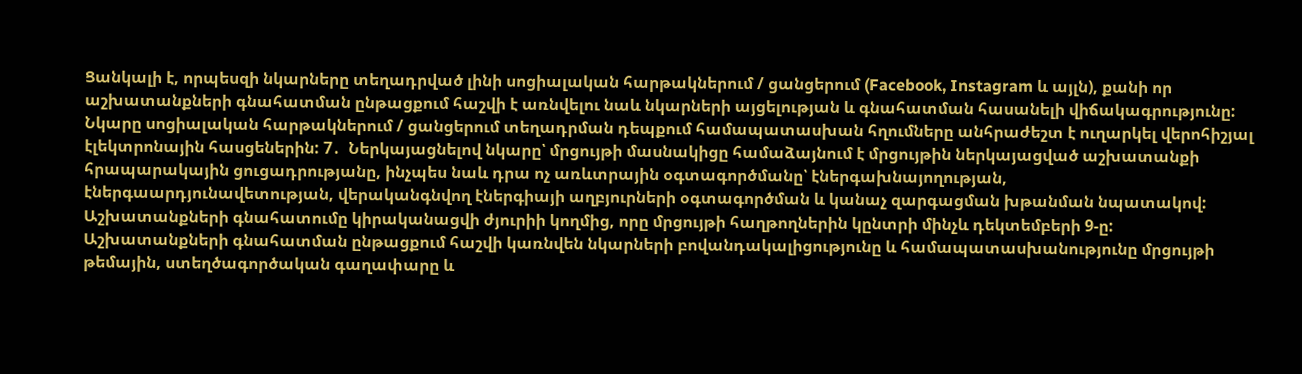Ցանկալի է, որպեսզի նկարները տեղադրված լինի սոցիալական հարթակներում / ցանցերում (Facebook, Instagram և այլն), քանի որ աշխատանքների գնահատման ընթացքում հաշվի է առնվելու նաև նկարների այցելության և գնահատման հասանելի վիճակագրությունը: Նկարը սոցիալական հարթակներում / ցանցերում տեղադրման դեպքում համապատասխան հղումները անհրաժեշտ է ուղարկել վերոհիշյալ էլեկտրոնային հասցեներին: 7․  Ներկայացնելով նկարը՝ մրցույթի մասնակիցը համաձայնում է մրցույթին ներկայացված աշխատանքի հրապարակային ցուցադրությանը, ինչպես նաև դրա ոչ առևտրային օգտագործմանը՝ էներգախնայողության, էներգաարդյունավետության, վերականգնվող էներգիայի աղբյուրների օգտագործման և կանաչ զարգացման խթանման նպատակով: Աշխատանքների գնահատումը կիրականացվի ժյուրիի կողմից, որը մրցույթի հաղթողներին կընտրի մինչև դեկտեմբերի 9-ը: Աշխատանքների գնահատման ընթացքում հաշվի կառնվեն նկարների բովանդակալիցությունը և համապատասխանությունը մրցույթի թեմային, ստեղծագործական գաղափարը և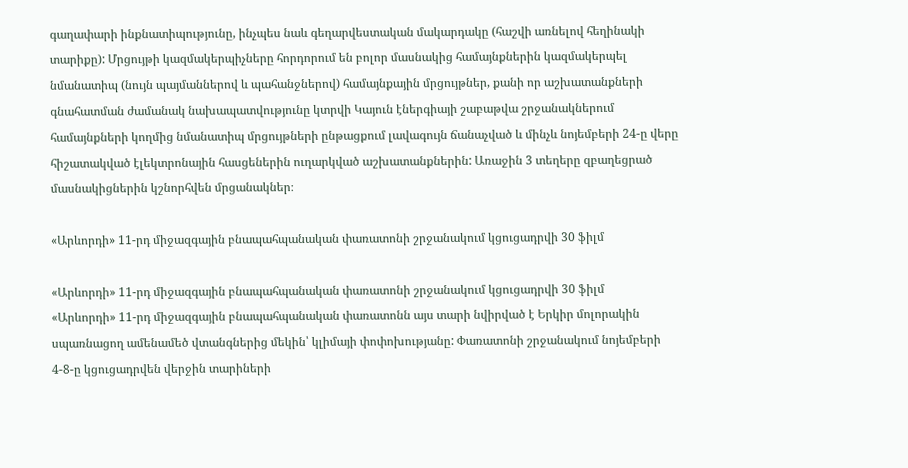գաղափարի ինքնատիպությունը, ինչպես նաև գեղարվեստական մակարդակը (հաշվի առնելով հեղինակի տարիքը): Մրցույթի կազմակերպիչները հորդորում են բոլոր մասնակից համայնքներին կազմակերպել նմանատիպ (նույն պայմաններով և պահանջներով) համայնքային մրցույթներ, քանի որ աշխատանքների գնահատման ժամանակ նախապատվությունը կտրվի Կայուն էներգիայի շաբաթվա շրջանակներում համայնքների կողմից նմանատիպ մրցույթների ընթացքում լավագույն ճանաչված և մինչև նոյեմբերի 24-ը վերը հիշատակված էլեկտրոնային հասցեներին ուղարկված աշխատանքներին: Առաջին 3 տեղերը զբաղեցրած մասնակիցներին կշնորհվեն մրցանակներ։

«Արևորդի» 11-րդ միջազգային բնապահպանական փառատոնի շրջանակում կցուցադրվի 30 ֆիլմ

«Արևորդի» 11-րդ միջազգային բնապահպանական փառատոնի շրջանակում կցուցադրվի 30 ֆիլմ
«Արևորդի» 11-րդ միջազգային բնապահպանական փառատոնն այս տարի նվիրված է Երկիր մոլորակին սպառնացող ամենամեծ վտանգներից մեկին՝ կլիմայի փոփոխությանը: Փառատոնի շրջանակում նոյեմբերի 4-8-ը կցուցադրվեն վերջին տարիների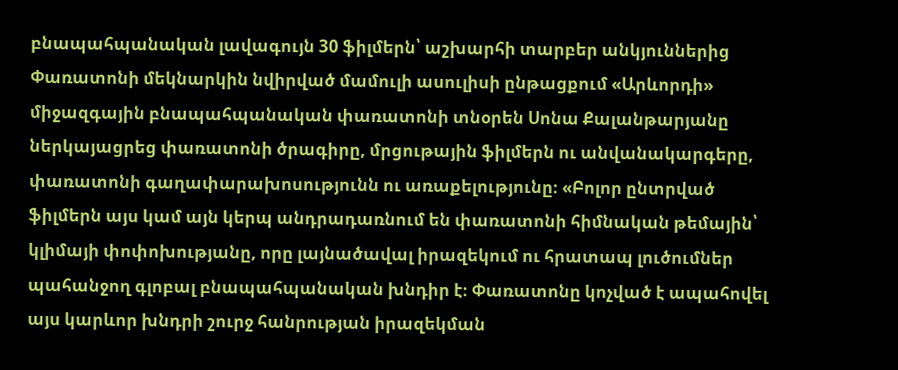բնապահպանական լավագույն 30 ֆիլմերն՝ աշխարհի տարբեր անկյուններից Փառատոնի մեկնարկին նվիրված մամուլի ասուլիսի ընթացքում «Արևորդի» միջազգային բնապահպանական փառատոնի տնօրեն Սոնա Քալանթարյանը ներկայացրեց փառատոնի ծրագիրը, մրցութային ֆիլմերն ու անվանակարգերը, փառատոնի գաղափարախոսությունն ու առաքելությունը։ «Բոլոր ընտրված ֆիլմերն այս կամ այն կերպ անդրադառնում են փառատոնի հիմնական թեմային՝ կլիմայի փոփոխությանը, որը լայնածավալ իրազեկում ու հրատապ լուծումներ պահանջող գլոբալ բնապահպանական խնդիր է։ Փառատոնը կոչված է ապահովել այս կարևոր խնդրի շուրջ հանրության իրազեկման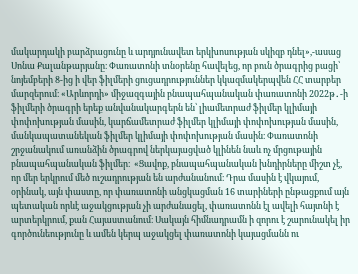մակարդակի բարձրացունը և արդյունավետ երկխոսության սկիզբ դնել»,-ասաց Սոնա Քալանթարյանը։ Փառատոնի տնօրենը հավելեց, որ բուն ծրագրից բացի՝ նոյեմբերի 8-ից ի վեր ֆիլմերի ցուցադրություններ կկազմակերպվեն ՀՀ տարբեր մարզերում։ «Արևորդի» միջազգային բնապահպանական փառատոնի 2022թ․-ի ֆիլմերի ծրագրի երեք անվանակարգերն են՝ լիամետրաժ ֆիլմեր կլիմայի փոփոխության մասին, կարճամետրաժ ֆիլմեր կլիմայի փոփոխության մասին, մանկապատանեկան ֆիլմեր կլիմայի փոփոխության մասին։ Փառատոնի շրջանակում առանձին ծրագրով ներկայացված կլինեն նաև ոչ մրցութային բնապահպանական ֆիլմեր։  «Ցավոք, բնապահպանական խնդիրները միշտ չէ, որ մեր երկրում մեծ ուշադրության են արժանանում։ Դրա մասին է վկայում, օրինակ, այն փաստը, որ փառատոնի անցկացման 16 տարիների ընթացքում այն պետական որևէ աջակցության չի արժանացել, փառատոնն էլ ավելի հայտնի է արտերկրում, քան Հայաստանում։ Սակայն հիմնադրամն ի զորու է շարունակել իր գործունեությունը և ամեն կերպ աջակցել փառատոնի կայացմանն ու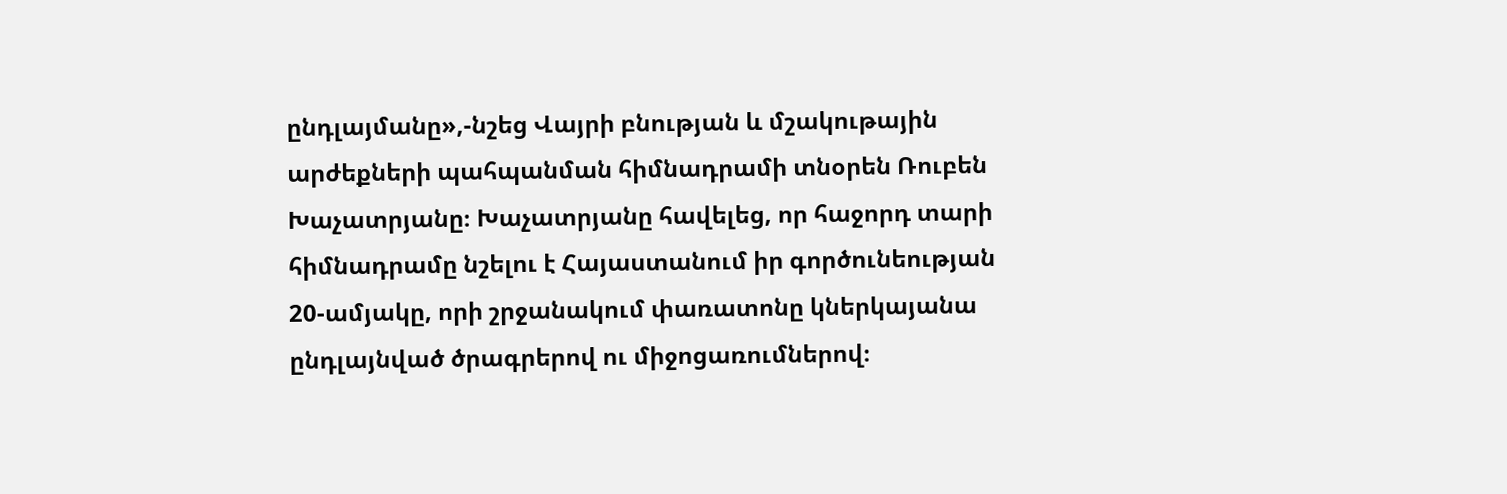ընդլայմանը»,-նշեց Վայրի բնության և մշակութային արժեքների պահպանման հիմնադրամի տնօրեն Ռուբեն Խաչատրյանը։ Խաչատրյանը հավելեց, որ հաջորդ տարի հիմնադրամը նշելու է Հայաստանում իր գործունեության 20-ամյակը, որի շրջանակում փառատոնը կներկայանա ընդլայնված ծրագրերով ու միջոցառումներով։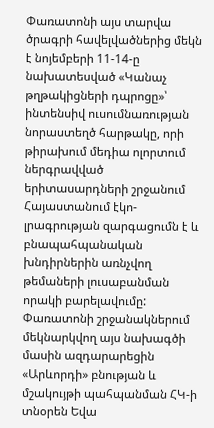Փառատոնի այս տարվա ծրագրի հավելվածներից մեկն է նոյեմբերի 11-14-ը նախատեսված «Կանաչ թղթակիցների դպրոցը»՝ ինտենսիվ ուսումնառության նորաստեղծ հարթակը, որի թիրախում մեդիա ոլորտում ներգրավված երիտասարդների շրջանում Հայաստանում էկո-լրագրության զարգացումն է և բնապահպանական խնդիրներին առնչվող թեմաների լուսաբանման որակի բարելավումը: Փառատոնի շրջանակներում մեկնարկվող այս նախագծի մասին ազդարարեցին «Արևորդի» բնության և մշակույթի պահպանման ՀԿ-ի տնօրեն Եվա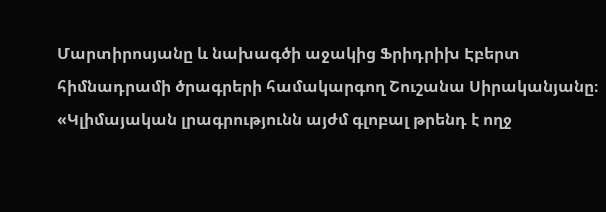Մարտիրոսյանը և նախագծի աջակից Ֆրիդրիխ Էբերտ հիմնադրամի ծրագրերի համակարգող Շուշանա Սիրականյանը։ «Կլիմայական լրագրությունն այժմ գլոբալ թրենդ է ողջ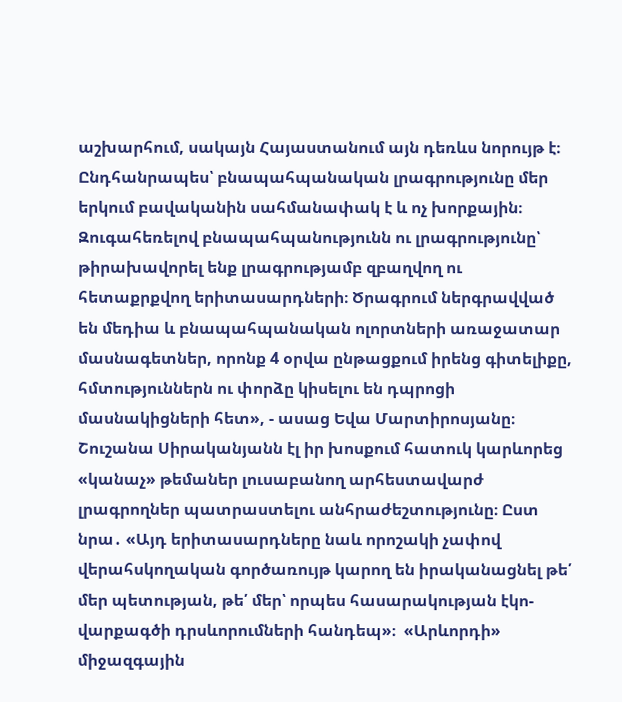աշխարհում, սակայն Հայաստանում այն դեռևս նորույթ է։ Ընդհանրապես՝ բնապահպանական լրագրությունը մեր երկում բավականին սահմանափակ է և ոչ խորքային։ Զուգահեռելով բնապահպանությունն ու լրագրությունը՝ թիրախավորել ենք լրագրությամբ զբաղվող ու հետաքրքվող երիտասարդների։ Ծրագրում ներգրավված են մեդիա և բնապահպանական ոլորտների առաջատար մասնագետներ, որոնք 4 օրվա ընթացքում իրենց գիտելիքը, հմտություններն ու փորձը կիսելու են դպրոցի մասնակիցների հետ», - ասաց Եվա Մարտիրոսյանը։ Շուշանա Սիրականյանն էլ իր խոսքում հատուկ կարևորեց «կանաչ» թեմաներ լուսաբանող արհեստավարժ լրագրողներ պատրաստելու անհրաժեշտությունը։ Ըստ նրա․ «Այդ երիտասարդները նաև որոշակի չափով վերահսկողական գործառույթ կարող են իրականացնել թե՛ մեր պետության, թե՛ մեր՝ որպես հասարակության էկո-վարքագծի դրսևորումների հանդեպ»։  «Արևորդի» միջազգային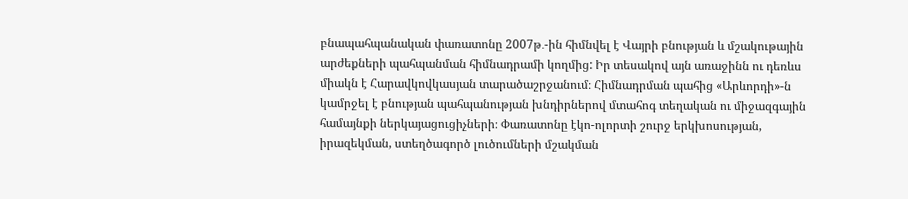բնապահպանական փառատոնը 2007թ․-ին հիմնվել է Վայրի բնության և մշակութային արժեքների պահպանման հիմնադրամի կողմից: Իր տեսակով այն առաջինն ու դեռևս միակն է Հարավկովկասյան տարածաշրջանում։ Հիմնադրման պահից «Արևորդի»-ն կամրջել է բնության պահպանության խնդիրներով մտահոգ տեղական ու միջազգային համայնքի ներկայացուցիչների։ Փառատոնը էկո-ոլորտի շուրջ երկխոսության, իրազեկման, ստեղծագործ լուծումների մշակման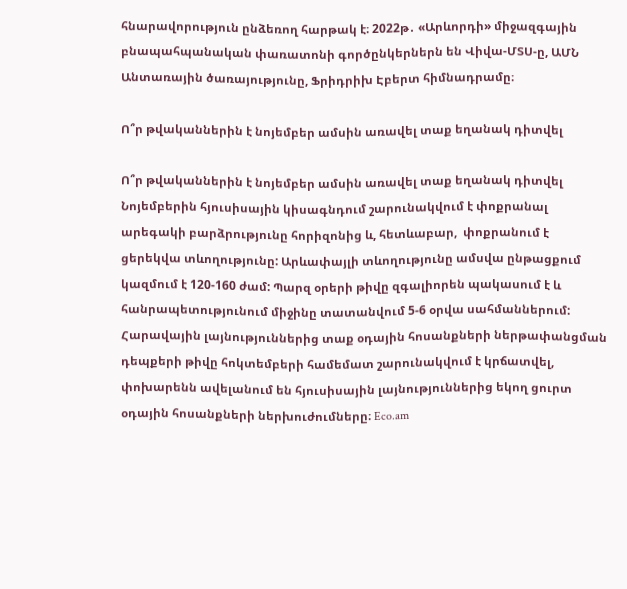հնարավորություն ընձեռող հարթակ է։ 2022թ․ «Արևորդի» միջազգային բնապահպանական փառատոնի գործընկերներն են Վիվա-ՄՏՍ-ը, ԱՄՆ Անտառային ծառայությունը, Ֆրիդրիխ Էբերտ հիմնադրամը։

Ո՞ր թվականներին է նոյեմբեր ամսին առավել տաք եղանակ դիտվել

Ո՞ր թվականներին է նոյեմբեր ամսին առավել տաք եղանակ դիտվել
Նոյեմբերին հյուսիսային կիսագնդում շարունակվում է փոքրանալ արեգակի բարձրությունը հորիզոնից և, հետևաբար,  փոքրանում է ցերեկվա տևողությունը: Արևափայլի տևողությունը ամսվա ընթացքում կազմում է 120-160 ժամ: Պարզ օրերի թիվը զգալիորեն պակասում է և հանրապետությունում միջինը տատանվում 5-6 օրվա սահմաններում: Հարավային լայնություններից տաք օդային հոսանքների ներթափանցման դեպքերի թիվը հոկտեմբերի համեմատ շարունակվում է կրճատվել, փոխարենն ավելանում են հյուսիսային լայնություններից եկող ցուրտ օդային հոսանքների ներխուժումները։ Eco.am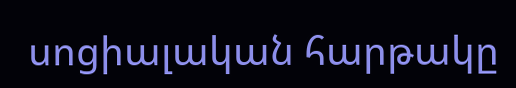սոցիալական հարթակը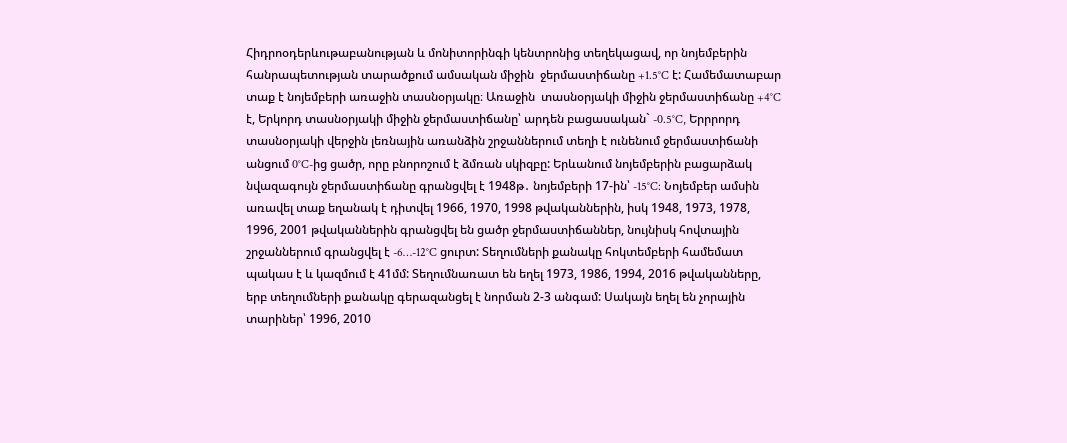Հիդրոօդերևութաբանության և մոնիտորինգի կենտրոնից տեղեկացավ, որ նոյեմբերին հանրապետության տարածքում ամսական միջին  ջերմաստիճանը +1.5°C է: Համեմատաբար տաք է նոյեմբերի առաջին տասնօրյակը։ Առաջին  տասնօրյակի միջին ջերմաստիճանը +4°C է, Երկորդ տասնօրյակի միջին ջերմաստիճանը՝ արդեն բացասական` -0.5°C, Երրրորդ տասնօրյակի վերջին լեռնային առանձին շրջաններում տեղի է ունենում ջերմաստիճանի անցում 0°C-ից ցածր, որը բնորոշում է ձմռան սկիզբը: Երևանում նոյեմբերին բացարձակ նվազագույն ջերմաստիճանը գրանցվել է 1948թ․ նոյեմբերի 17-ին՝ -15°C: Նոյեմբեր ամսին առավել տաք եղանակ է դիտվել 1966, 1970, 1998 թվականներին, իսկ 1948, 1973, 1978, 1996, 2001 թվականներին գրանցվել են ցածր ջերմաստիճաններ, նույնիսկ հովտային շրջաններում գրանցվել է -6…-12°C ցուրտ: Տեղումների քանակը հոկտեմբերի համեմատ պակաս է և կազմում է 41մմ: Տեղումնառատ են եղել 1973, 1986, 1994, 2016 թվականները, երբ տեղումների քանակը գերազանցել է նորման 2-3 անգամ: Սակայն եղել են չորային տարիներ՝ 1996, 2010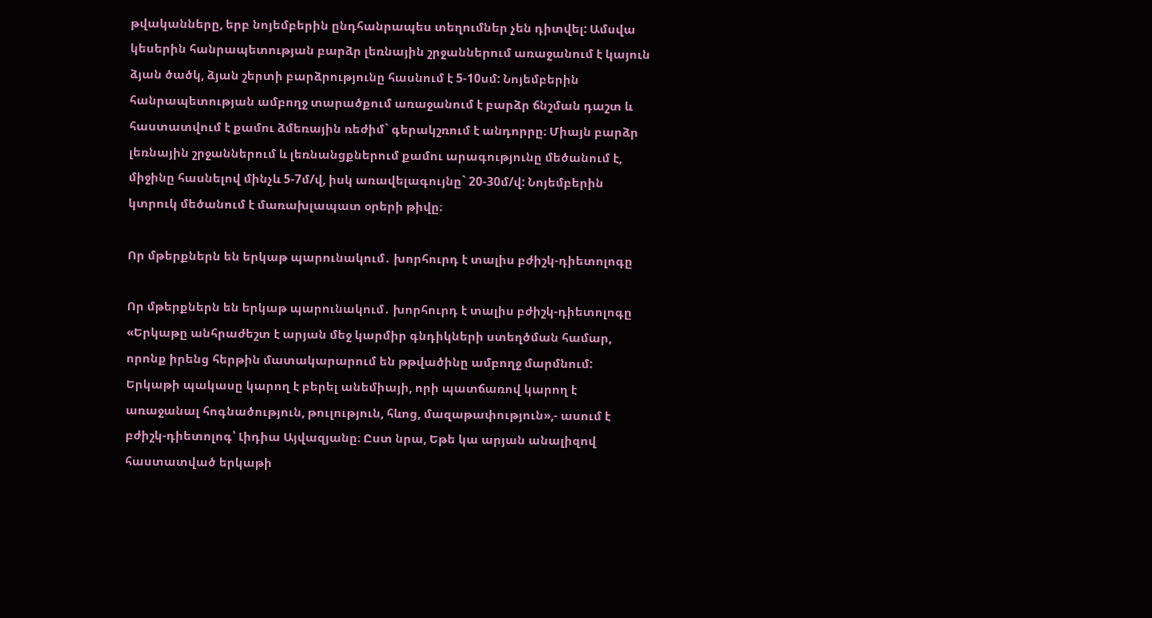թվականները, երբ նոյեմբերին ընդհանրապես տեղումներ չեն դիտվել: Ամսվա կեսերին հանրապետության բարձր լեռնային շրջաններում առաջանում է կայուն ձյան ծածկ, ձյան շերտի բարձրությունը հասնում է 5-10սմ: Նոյեմբերին հանրապետության ամբողջ տարածքում առաջանում է բարձր ճնշման դաշտ և հաստատվում է քամու ձմեռային ռեժիմ` գերակշռում է անդորրը։ Միայն բարձր լեռնային շրջաններում և լեռնանցքներում քամու արագությունը մեծանում է, միջինը հասնելով մինչև 5-7մ/վ, իսկ առավելագույնը` 20-30մ/վ: Նոյեմբերին կտրուկ մեծանում է մառախլապատ օրերի թիվը։

Որ մթերքներն են երկաթ պարունակում․ խորհուրդ է տալիս բժիշկ-դիետոլոգը

Որ մթերքներն են երկաթ պարունակում․ խորհուրդ է տալիս բժիշկ-դիետոլոգը
«Երկաթը անհրաժեշտ է արյան մեջ կարմիր գնդիկների ստեղծման համար, որոնք իրենց հերթին մատակարարում են թթվածինը ամբողջ մարմնում: Երկաթի պակասը կարող է բերել անեմիայի, որի պատճառով կարող է առաջանալ հոգնածություն, թուլություն, հևոց, մազաթափություն»,- ասում է բժիշկ-դիետոլոգ՝ Լիդիա Այվազյանը։ Ըստ նրա, Եթե կա արյան անալիզով հաստատված երկաթի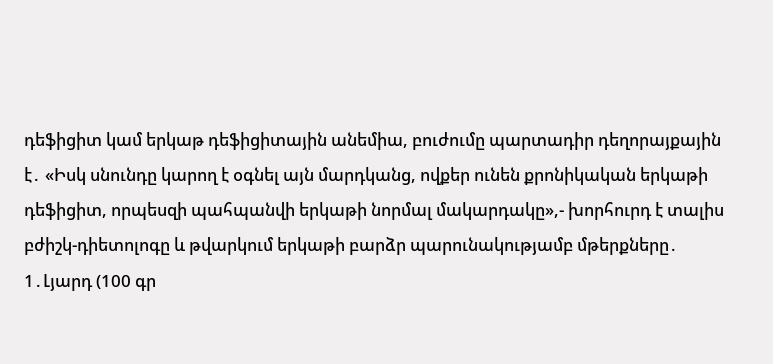դեֆիցիտ կամ երկաթ դեֆիցիտային անեմիա, բուժումը պարտադիր դեղորայքային է․ «Իսկ սնունդը կարող է օգնել այն մարդկանց, ովքեր ունեն քրոնիկական երկաթի դեֆիցիտ, որպեսզի պահպանվի երկաթի նորմալ մակարդակը»,- խորհուրդ է տալիս բժիշկ-դիետոլոգը և թվարկում երկաթի բարձր պարունակությամբ մթերքները․ 1․Լյարդ (100 գր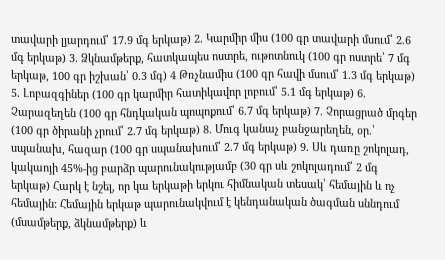տավարի լյարդում՝ 17.9 մգ երկաթ) 2․ Կարմիր միս (100 գր տավարի մսում՝ 2.6 մգ երկաթ) 3․ Ձկնամթերք, հատկապես ոստրե, ութոտնուկ (100 գր ոստրե՝ 7 մգ երկաթ, 100 գր իշխան՝ 0.3 մգ) 4 Թռչնամիս (100 գր հավի մսում՝ 1.3 մգ երկաթ) 5․ Լոբազգիներ (100 գր կարմիր հատիկավոր լոբում՝ 5.1 մգ երկաթ) 6․ Չարազեղեն (100 գր հնդկական պոպոքում՝ 6.7 մգ երկաթ) 7․ Չորացրած մրգեր (100 գր ծիրանի չրում՝ 2.7 մգ երկաթ) 8․ Մուգ կանաչ բանջարեղեն, օր.՝ սպանախ, հազար (100 գր սպանախում՝ 2.7 մգ երկաթ) 9․ Սև դառը շոկոլադ, կակաոյի 45%-ից բարձր պարունակությամբ (30 գր սև շոկոլադում՝ 2 մգ երկաթ) Հարկ է նշել, որ կա երկաթի երկու հիմնական տեսակ՝ հեմային և ոչ հեմային: Հեմային երկաթ պարունակվում է կենդանական ծագման սննդում (մսամթերք, ձկնամթերք) և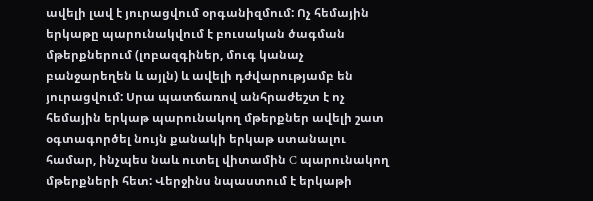ավելի լավ է յուրացվում օրգանիզմում: Ոչ հեմային երկաթը պարունակվում է բուսական ծագման մթերքներում (լոբազգիներ, մուգ կանաչ բանջարեղեն և այլն) և ավելի դժվարությամբ են յուրացվում: Սրա պատճառով անհրաժեշտ է ոչ հեմային երկաթ պարունակող մթերքներ ավելի շատ օգտագործել նույն քանակի երկաթ ստանալու համար, ինչպես նաև ուտել վիտամին C պարունակող մթերքների հետ: Վերջինս նպաստում է երկաթի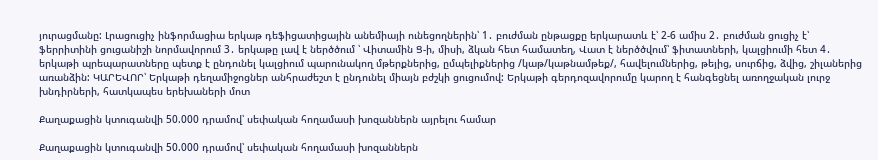յուրացմանը: Լրացուցիչ ինֆորմացիա երկաթ դեֆիցատիցային անեմիայի ունեցողներին՝ 1․ բուժման ընթացքը երկարատև է՝ 2-6 ամիս 2․ բուժման ցուցիչ է՝ ֆերրիտինի ցուցանիշի նորմավորում 3․ երկաթը լավ է ներծծում ՝ Վիտամին Ց-ի, միսի, ձկան հետ համատեղ, Վատ է ներծծվում՝ ֆիտատների, կալցիումի հետ 4․ երկաթի պրեպարատները պետք է ընդունել կալցիում պարունակող մթերքներից, ըմպելիքներից /կաթ/կաթնամթեք/, հավելումներից, թեյից, սուրճից, ձվից, շիլաներից առանձին: ԿԱՐԵՎՈՐ՝ Երկաթի դեղամիջոցներ անհրաժեշտ է ընդունել միայն բժշկի ցուցումով: Երկաթի գերդոզավորումը կարող է հանգեցնել առողջական լուրջ խնդիրների, հատկապես երեխաների մոտ

Քաղաքացին կտուգանվի 50.000 դրամով՝ սեփական հողամասի խոզաններն այրելու համար

Քաղաքացին կտուգանվի 50.000 դրամով՝ սեփական հողամասի խոզաններն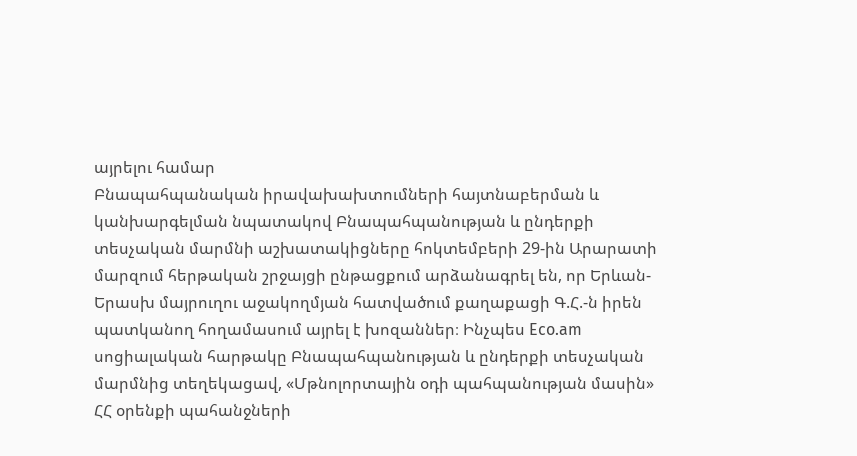այրելու համար
Բնապահպանական իրավախախտումների հայտնաբերման և կանխարգելման նպատակով Բնապահպանության և ընդերքի տեսչական մարմնի աշխատակիցները հոկտեմբերի 29-ին Արարատի մարզում հերթական շրջայցի ընթացքում արձանագրել են, որ Երևան-Երասխ մայրուղու աջակողմյան հատվածում քաղաքացի Գ.Հ.-ն իրեն պատկանող հողամասում այրել է խոզաններ։ Ինչպես Eco.am սոցիալական հարթակը Բնապահպանության և ընդերքի տեսչական մարմնից տեղեկացավ, «Մթնոլորտային օդի պահպանության մասին» ՀՀ օրենքի պահանջների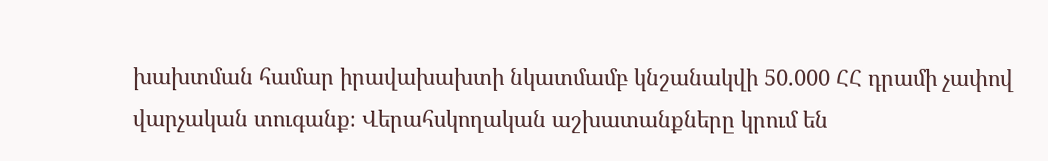խախտման համար իրավախախտի նկատմամբ կնշանակվի 50.000 ՀՀ դրամի չափով վարչական տուգանք։ Վերահսկողական աշխատանքները կրում են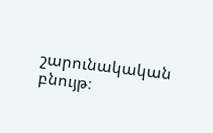շարունակական բնույթ։